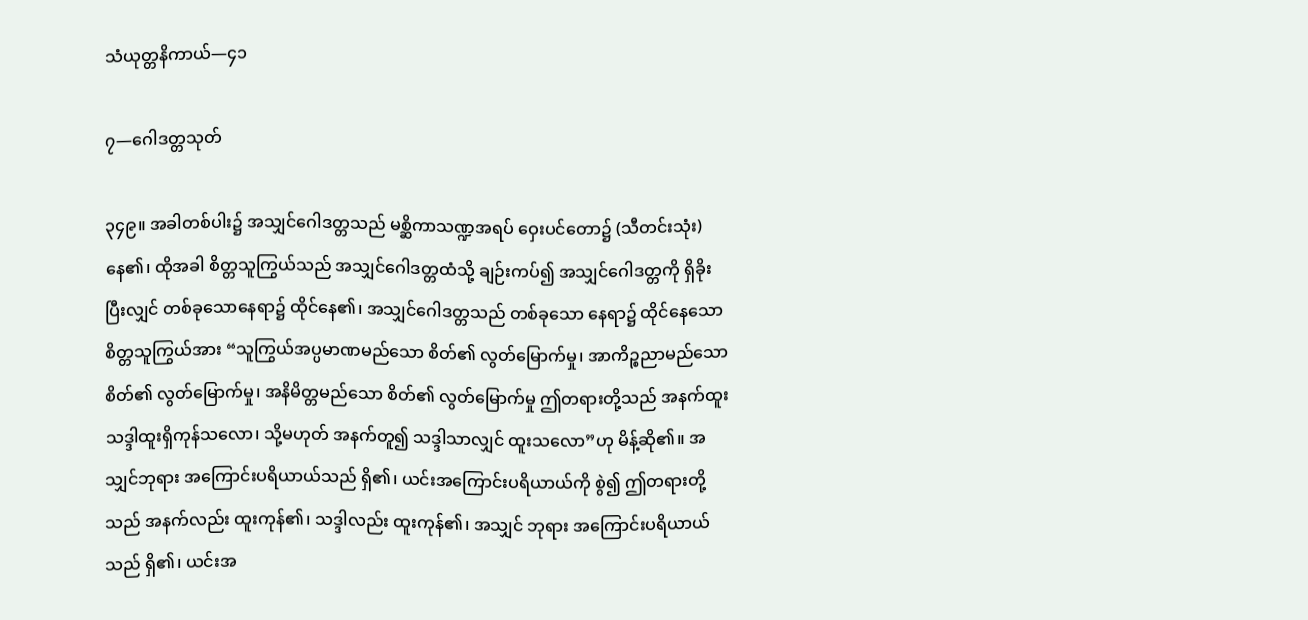သံယုတ္တနိကာယ်—၄၁

၇—ဂေါဒတ္တသုတ်

၃၄၉။ အခါတစ်ပါး၌ အသျှင်ဂေါဒတ္တသည် မစ္ဆိကာသဏ္ဍအရပ် ဝှေးပင်တော၌ (သီတင်းသုံး) နေ၏၊ ထိုအခါ စိတ္တသူကြွယ်သည် အသျှင်ဂေါဒတ္တထံသို့ ချဉ်းကပ်၍ အသျှင်ဂေါဒတ္တကို ရှိခိုးပြီးလျှင် တစ်ခုသောနေရာ၌ ထိုင်နေ၏၊ အသျှင်ဂေါဒတ္တသည် တစ်ခုသော နေရာ၌ ထိုင်နေသော စိတ္တသူကြွယ်အား “သူကြွယ်အပ္ပမာဏမည်သော စိတ်၏ လွတ်မြောက်မှု၊ အာကိဉ္စညာမည်သော စိတ်၏ လွတ်မြောက်မှု၊ အနိမိတ္တမည်သော စိတ်၏ လွတ်မြောက်မှု ဤတရားတို့သည် အနက်ထူး သဒ္ဒါထူးရှိကုန်သလော၊ သို့မဟုတ် အနက်တူ၍ သဒ္ဒါသာလျှင် ထူးသလော”ဟု မိန့်ဆို၏။ အသျှင်ဘုရား အကြောင်းပရိယာယ်သည် ရှိ၏၊ ယင်းအကြောင်းပရိယာယ်ကို စွဲ၍ ဤတရားတို့သည် အနက်လည်း ထူးကုန်၏၊ သဒ္ဒါလည်း ထူးကုန်၏၊ အသျှင် ဘုရား အကြောင်းပရိယာယ်သည် ရှိ၏၊ ယင်းအ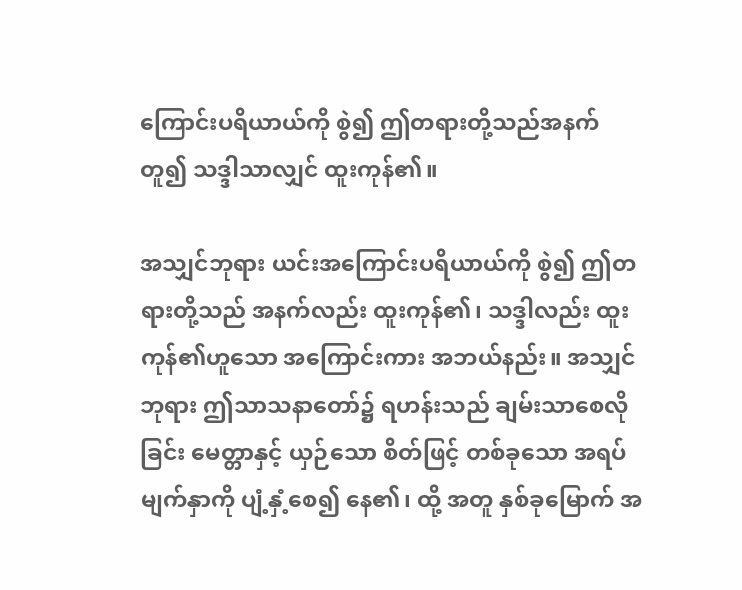ကြောင်းပရိယာယ်ကို စွဲ၍ ဤတရားတို့သည်အနက် တူ၍ သဒ္ဒါသာလျှင် ထူးကုန်၏။

အသျှင်ဘုရား ယင်းအကြောင်းပရိယာယ်ကို စွဲ၍ ဤတရားတို့သည် အနက်လည်း ထူးကုန်၏၊ သဒ္ဒါလည်း ထူးကုန်၏ဟူသော အကြောင်းကား အဘယ်နည်း။ အသျှင်ဘုရား ဤသာသနာတော်၌ ရဟန်းသည် ချမ်းသာစေလိုခြင်း မေတ္တာနှင့် ယှဉ်သော စိတ်ဖြင့် တစ်ခုသော အရပ်မျက်နှာကို ပျံ့နှံ့စေ၍ နေ၏၊ ထို့ အတူ နှစ်ခုမြောက် အ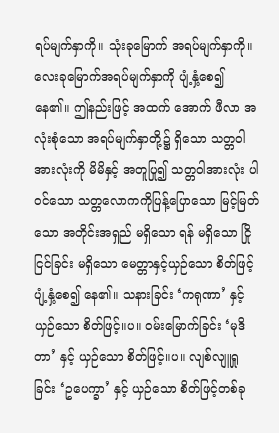ရပ်မျက်နှာကို။ သုံးခုမြောက် အရပ်မျက်နှာကို။ လေးခုမြောက်အရပ်မျက်နှာကို ပျံ့နှံ့စေ၍ နေ၏။ ဤနည်းဖြင့် အထက် အောက် ဖီလာ အလုံးစုံသော အရပ်မျက်နှာတို့၌ ရှိသော သတ္တဝါ အားလုံးကို မိမိနှင့် အတူပြု၍ သတ္တဝါအားလုံး ပါဝင်သော သတ္တလောကကိုပြန့်ပြောသော မြင့်မြတ်သော အတိုင်းအရှည် မရှိသော ရန် မရှိသော ငြိုငြင်ခြင်း မရှိသော မေတ္တာနှင့်ယှဉ်သော စိတ်ဖြင့် ပျံ့နှံ့စေ၍ နေ၏။ သနားခြင်း ‘ကရုဏာ’ နှင့် ယှဉ်သော စိတ်ဖြင့်။ပ။ ဝမ်းမြောက်ခြင်း ‘မုဒိတာ’ နှင့် ယှဉ်သော စိတ်ဖြင့်။ပ။ လျစ်လျူရှုခြင်း ‘ဥပေက္ခာ’ နှင့် ယှဉ်သော စိတ်ဖြင့်တစ်ခု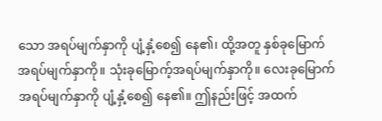သော အရပ်မျက်နှာကို ပျံ့နှံ့စေ၍ နေ၏၊ ထို့အတူ နှစ်ခုမြောက် အရပ်မျက်နှာကို။ သုံးခုမြောက့်အရပ်မျက်နှာကို။ လေးခုမြောက် အရပ်မျက်နှာကို ပျံ့နှံ့စေ၍ နေ၏။ ဤနည်းဖြင့် အထက်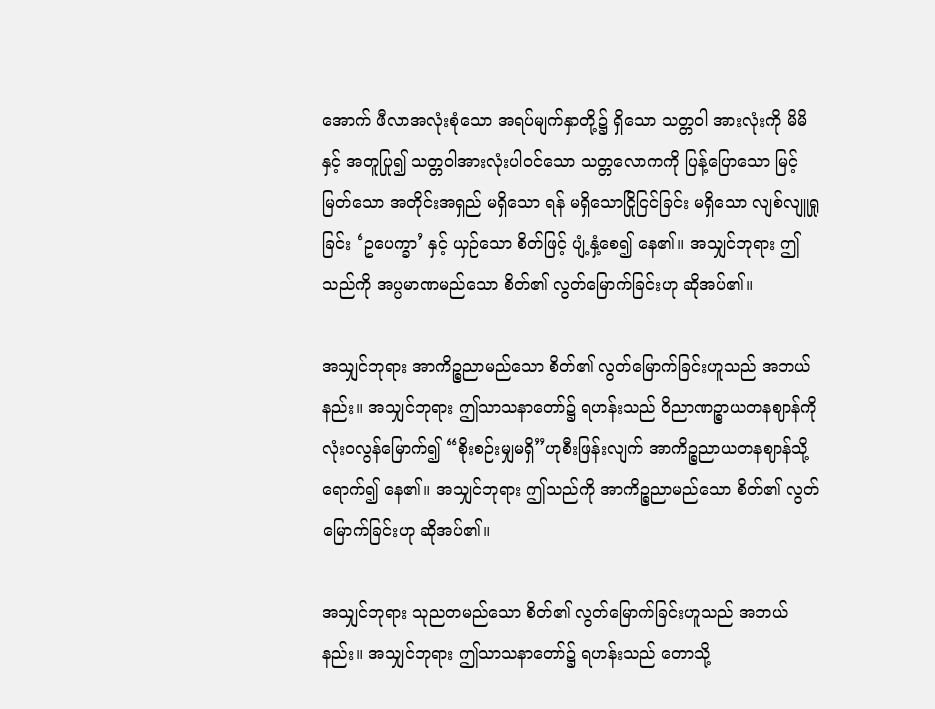အောက် ဖီလာအလုံးစုံသော အရပ်မျက်နှာတို့၌ ရှိသော သတ္တဝါ အားလုံးကို မိမိနှင့် အတူပြု၍ သတ္တဝါအားလုံးပါဝင်သော သတ္တလောကကို ပြန့်ပြောသော မြင့်မြတ်သော အတိုင်းအရှည် မရှိသော ရန် မရှိသောငြိုငြင်ခြင်း မရှိသော လျစ်လျူရှုခြင်း ‘ဥပေက္ခာ’ နှင့် ယှဉ်သော စိတ်ဖြင့် ပျံ့နှံ့စေ၍ နေ၏။ အသျှင်ဘုရား ဤသည်ကို အပ္ပမာဏမည်သော စိတ်၏ လွတ်မြောက်ခြင်းဟု ဆိုအပ်၏။

အသျှင်ဘုရား အာကိဉ္စညာမည်သော စိတ်၏ လွတ်မြောက်ခြင်းဟူသည် အဘယ်နည်း။ အသျှင်ဘုရား ဤသာသနာတော်၌ ရဟန်းသည် ဝိညာဏဉ္စာယတနဈာန်ကို လုံးဝလွန်မြောက်၍ “စိုးစဉ်းမျှမရှိ”ဟုစီးဖြန်းလျက် အာကိဉ္စညာယတနဈာန်သို့ ရောက်၍ နေ၏။ အသျှင်ဘုရား ဤသည်ကို အာကိဉ္စညာမည်သော စိတ်၏ လွတ်မြောက်ခြင်းဟု ဆိုအပ်၏။

အသျှင်ဘုရား သုညတမည်သော စိတ်၏ လွတ်မြောက်ခြင်းဟူသည် အဘယ်နည်း။ အသျှင်ဘုရား ဤသာသနာတော်၌ ရဟန်းသည် တောသို့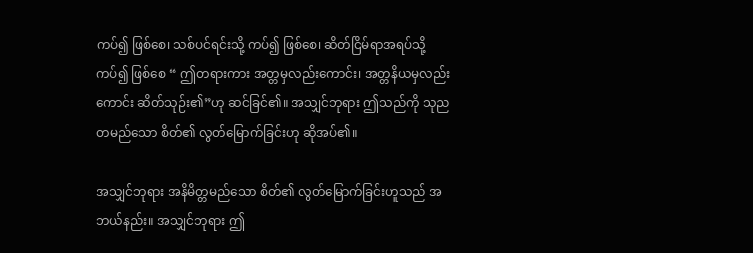ကပ်၍ ဖြစ်စေ၊ သစ်ပင်ရင်းသို့ ကပ်၍ ဖြစ်စေ၊ ဆိတ်ငြိမ်ရာအရပ်သို့ ကပ်၍ ဖြစ်စေ “ ဤတရားကား အတ္တမှလည်းကောင်း၊ အတ္တနိယမှလည်းကောင်း ဆိတ်သုဉ်း၏”ဟု ဆင်ခြင်၏။ အသျှင်ဘုရား ဤသည်ကို သုညတမည်သော စိတ်၏ လွတ်မြောက်ခြင်းဟု ဆိုအပ်၏။

အသျှင်ဘုရား အနိမိတ္တမည်သော စိတ်၏ လွတ်မြောက်ခြင်းဟူသည် အဘယ်နည်း။ အသျှင်ဘုရား ဤ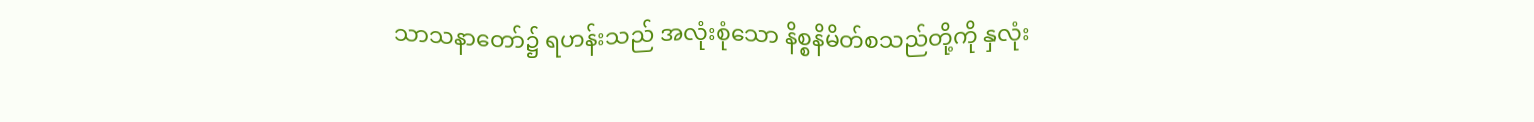သာသနာတော်၌ ရဟန်းသည် အလုံးစုံသော နိစ္စနိမိတ်စသည်တို့ကို နှလုံး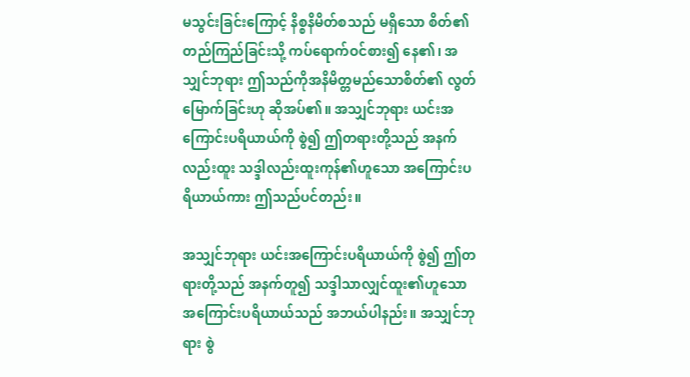မသွင်းခြင်းကြောင့် နိစ္စနိမိတ်စသည် မရှိသော စိတ်၏ တည်ကြည်ခြင်းသို့ ကပ်ရောက်ဝင်စား၍ နေ၏၊ အသျှင်ဘုရား ဤသည်ကိုအနိမိတ္တမည်သောစိတ်၏ လွတ်မြောက်ခြင်းဟု ဆိုအပ်၏။ အသျှင်ဘုရား ယင်းအကြောင်းပရိယာယ်ကို စွဲ၍ ဤတရားတို့သည် အနက်လည်းထူး သဒ္ဒါလည်းထူးကုန်၏ဟူသော အကြောင်းပရိယာယ်ကား ဤသည်ပင်တည်း။

အသျှင်ဘုရား ယင်းအကြောင်းပရိယာယ်ကို စွဲ၍ ဤတရားတို့သည် အနက်တူ၍ သဒ္ဒါသာလျှင်ထူး၏ဟူသော အကြောင်းပရိယာယ်သည် အဘယ်ပါနည်း။ အသျှင်ဘုရား စွဲ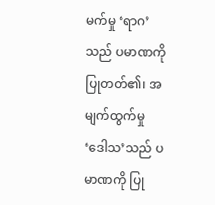မက်မှု ‘ရာဂ’သည် ပမာဏကို ပြုတတ်၏၊ အမျက်ထွက်မှု ‘ဒေါသ’သည် ပမာဏကို ပြု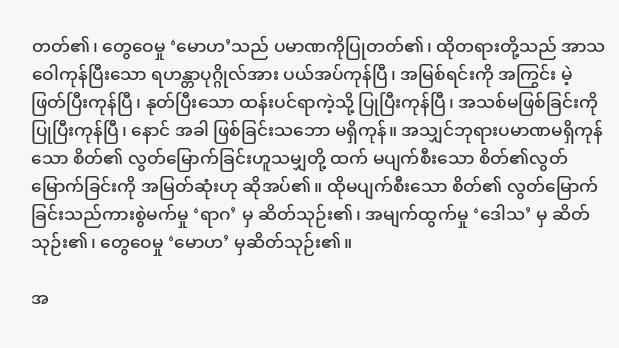တတ်၏၊ တွေဝေမှု ‘မောဟ’သည် ပမာဏကိုပြုတတ်၏၊ ထိုတရားတို့သည် အာသဝေါကုန်ပြီးသော ရဟန္တာပုဂ္ဂိုလ်အား ပယ်အပ်ကုန်ပြီ၊ အမြစ်ရင်းကို အကြွင်း မဲ့ ဖြတ်ပြီးကုန်ပြီ၊ နုတ်ပြီးသော ထန်းပင်ရာကဲ့သို့ ပြုပြီးကုန်ပြီ၊ အသစ်မဖြစ်ခြင်းကို ပြုပြီးကုန်ပြီ၊ နောင် အခါ ဖြစ်ခြင်းသဘော မရှိကုန်။ အသျှင်ဘုရားပမာဏမရှိကုန်သော စိတ်၏ လွတ်မြောက်ခြင်းဟူသမျှတို့ ထက် မပျက်စီးသော စိတ်၏လွတ်မြောက်ခြင်းကို အမြတ်ဆုံးဟု ဆိုအပ်၏။ ထိုမပျက်စီးသော စိတ်၏ လွတ်မြောက်ခြင်းသည်ကားစွဲမက်မှု ‘ရာဂ’ မှ ဆိတ်သုဉ်း၏၊ အမျက်ထွက်မှု ‘ဒေါသ’ မှ ဆိတ်သုဉ်း၏၊ တွေဝေမှု ‘မောဟ’ မှဆိတ်သုဉ်း၏။

အ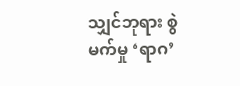သျှင်ဘုရား စွဲမက်မှု ‘ရာဂ’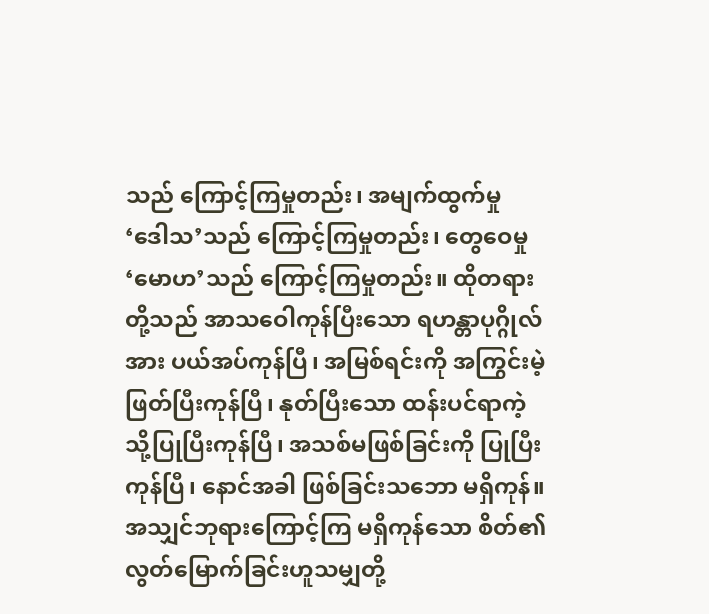သည် ကြောင့်ကြမှုတည်း၊ အမျက်ထွက်မှု ‘ဒေါသ’သည် ကြောင့်ကြမှုတည်း၊ တွေဝေမှု ‘မောဟ’သည် ကြောင့်ကြမှုတည်း။ ထိုတရားတို့သည် အာသဝေါကုန်ပြီးသော ရဟန္တာပုဂ္ဂိုလ်အား ပယ်အပ်ကုန်ပြီ၊ အမြစ်ရင်းကို အကြွင်းမဲ့ ဖြတ်ပြီးကုန်ပြီ၊ နုတ်ပြီးသော ထန်းပင်ရာကဲ့သို့ပြုပြီးကုန်ပြီ၊ အသစ်မဖြစ်ခြင်းကို ပြုပြီးကုန်ပြီ၊ နောင်အခါ ဖြစ်ခြင်းသဘော မရှိကုန်။ အသျှင်ဘုရားကြောင့်ကြ မရှိကုန်သော စိတ်၏ လွတ်မြောက်ခြင်းဟူသမျှတို့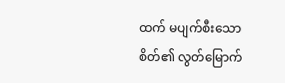ထက် မပျက်စီးသော စိတ်၏ လွတ်မြောက်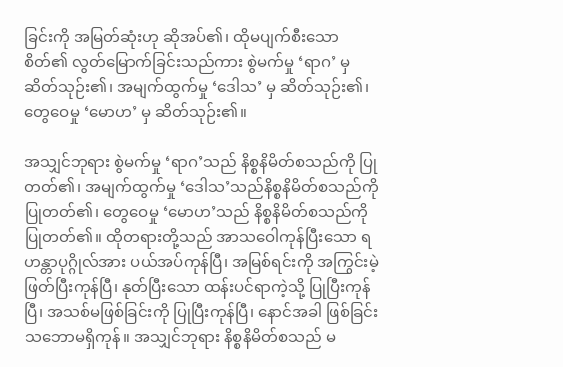ခြင်းကို အမြတ်ဆုံးဟု ဆိုအပ်၏၊ ထိုမပျက်စီးသော စိတ်၏ လွတ်မြောက်ခြင်းသည်ကား စွဲမက်မှု ‘ရာဂ’ မှဆိတ်သုဉ်း၏၊ အမျက်ထွက်မှု ‘ဒေါသ’ မှ ဆိတ်သုဉ်း၏၊ တွေဝေမှု ‘မောဟ’ မှ ဆိတ်သုဉ်း၏။

အသျှင်ဘုရား စွဲမက်မှု ‘ရာဂ’သည် နိစ္စနိမိတ်စသည်ကို ပြုတတ်၏၊ အမျက်ထွက်မှု ‘ဒေါသ’သည်နိစ္စနိမိတ်စသည်ကို ပြုတတ်၏၊ တွေဝေမှု ‘မောဟ’သည် နိစ္စနိမိတ်စသည်ကို ပြုတတ်၏။ ထိုတရားတို့သည် အာသဝေါကုန်ပြီးသော ရဟန္တာပုဂ္ဂိုလ်အား ပယ်အပ်ကုန်ပြီ၊ အမြစ်ရင်းကို အကြွင်းမဲ့ ဖြတ်ပြီးကုန်ပြီ၊ နုတ်ပြီးသော ထန်းပင်ရာကဲ့သို့ ပြုပြီးကုန်ပြီ၊ အသစ်မဖြစ်ခြင်းကို ပြုပြီးကုန်ပြီ၊ နောင်အခါ ဖြစ်ခြင်းသဘောမရှိကုန်။ အသျှင်ဘုရား နိစ္စနိမိတ်စသည် မ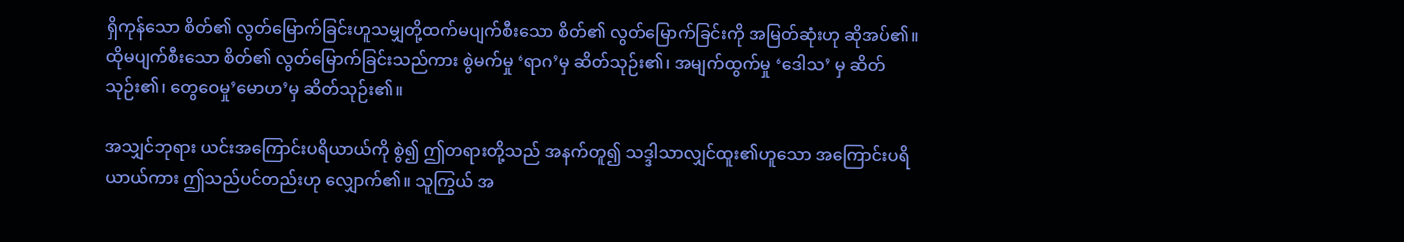ရှိကုန်သော စိတ်၏ လွတ်မြောက်ခြင်းဟူသမျှတို့ထက်မပျက်စီးသော စိတ်၏ လွတ်မြောက်ခြင်းကို အမြတ်ဆုံးဟု ဆိုအပ်၏။ ထိုမပျက်စီးသော စိတ်၏ လွတ်မြောက်ခြင်းသည်ကား စွဲမက်မှု ‘ရာဂ’မှ ဆိတ်သုဉ်း၏၊ အမျက်ထွက်မှု ‘ဒေါသ’ မှ ဆိတ်သုဉ်း၏၊ တွေဝေမှု’မောဟ’မှ ဆိတ်သုဉ်း၏။

အသျှင်ဘုရား ယင်းအကြောင်းပရိယာယ်ကို စွဲ၍ ဤတရားတို့သည် အနက်တူ၍ သဒ္ဒါသာလျှင်ထူး၏ဟူသော အကြောင်းပရိယာယ်ကား ဤသည်ပင်တည်းဟု လျှောက်၏။ သူကြွယ် အ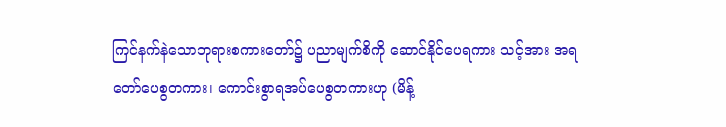ကြင်နက်နဲသောဘုရားစကားတော်၌ ပညာမျက်စိကို ဆောင်နိုင်ပေရကား သင့်အား အရတော်ပေစွတကား၊ ကောင်းစွာရအပ်ပေစွတကားဟု (မိန့်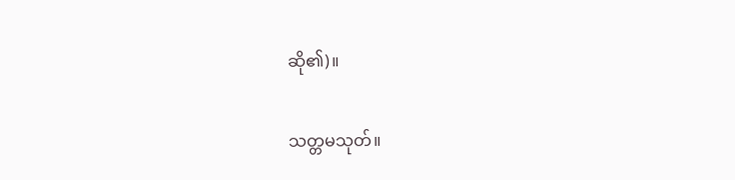ဆို၏)။

သတ္တမသုတ်။